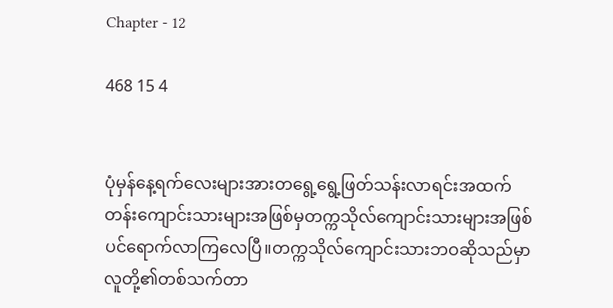Chapter - 12

468 15 4


ပုံမှန်နေ့ရက်လေးများအားတရွေ့ရွေ့ဖြတ်သန်းလာရင်းအထက်တန်းကျောင်းသားများအဖြစ်မှတက္ကသိုလ်ကျောင်းသားများအဖြစ်ပင်ရောက်လာကြလေပြီ။တက္ကသိုလ်ကျောင်းသားဘဝဆိုသည်မှာလူတို့၏တစ်သက်တာ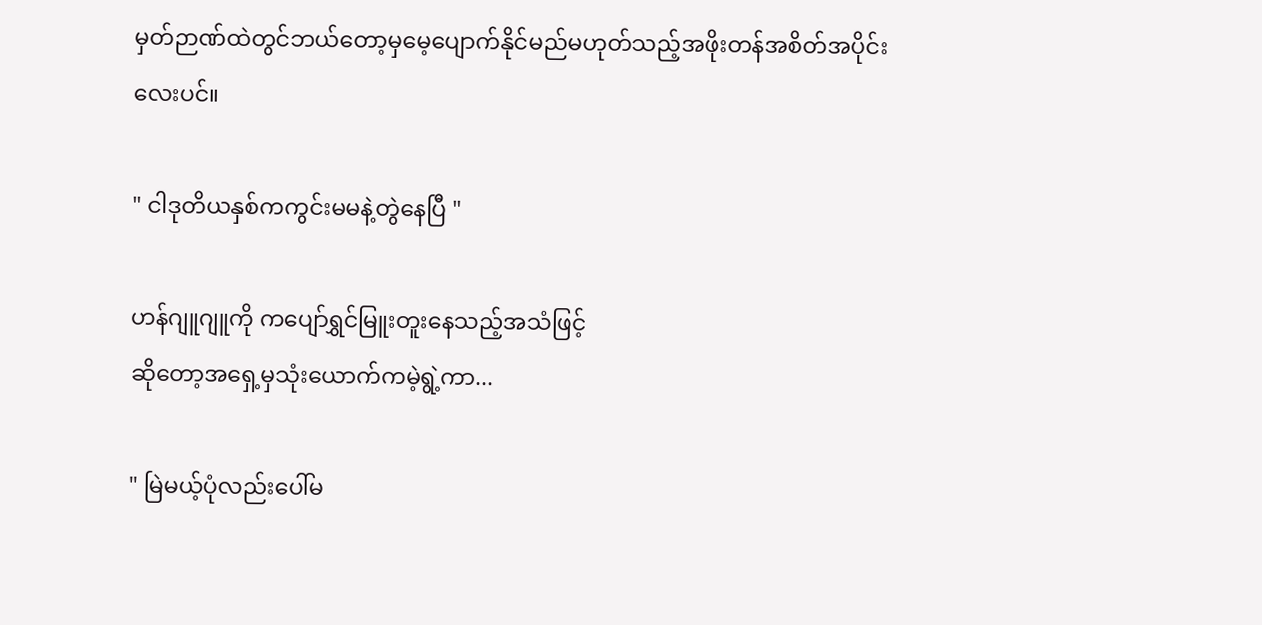မှတ်ဉာဏ်ထဲတွင်ဘယ်တော့မှမေ့ပျောက်နိုင်မည်မဟုတ်သည့်အဖိုးတန်အစိတ်အပိုင်းလေးပင်။

" ငါဒုတိယနှစ်ကကွင်းမမနဲ့တွဲနေပြီ "

ဟန်ဂျူဂျူကို ကပျော်ရွှင်မြူးတူးနေသည့်အသံဖြင့်
ဆိုတော့အရှေ့မှသုံးယောက်ကမဲ့ရွဲ့ကာ...

" မြဲမယ့်ပုံလည်းပေါ်မ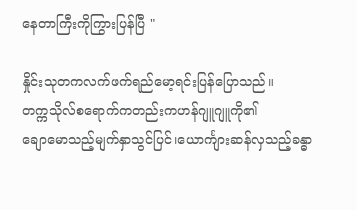နေတာကြီးကိုကြွားပြန်ပြီ "

နှိုင်းသုတကလက်ဖက်ရည်မော့ရင်းပြန်ပြောသည်။
တက္ကသိုလ်စရောက်ကတည်းကဟန်ဂျူဂျူကို၏
ချောမောသည့်မျက်နှာသွင်ပြင်၊ယောင်္ကျားဆန်လှသည့်ခန္ဓာ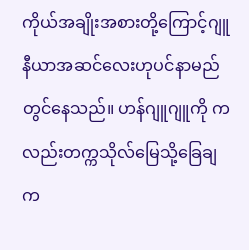ကိုယ်အချိုးအစားတို့ကြောင့်ဂျူနီယာအဆင်လေးဟုပင်နာမည်တွင်နေသည်။ ဟန်ဂျူဂျူကို ကလည်းတက္ကသိုလ်မြေသို့ခြေချက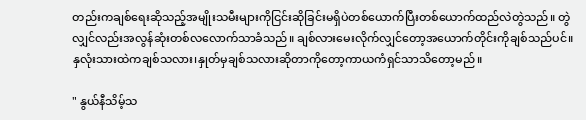တည်းကချစ်ရေးဆိုသည့်အမျိုးသမီးများကိုငြင်းဆိုခြင်းမရှိပဲတစ်ယောက်ပြီးတစ်ယောက်ထည်လဲတွဲသည်။ တွဲလျှင်လည်းအလွန်ဆုံးတစ်လလောက်သာခံသည်။ ချစ်လားမေးလိုက်လျှင်တော့အယောက်တိုင်းကိုချစ်သည်ပင်။ နှလုံးသားထဲကချစ်သလား၊နှုတ်မှချစ်သလားဆိုတာကိုတော့ကာယကံရှင်သာသိတော့မည်။

" နွယ်နီသိမ့်သ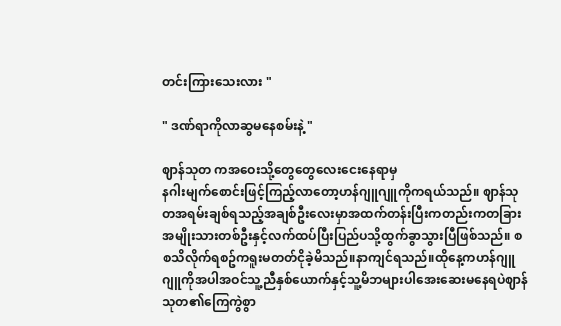တင်းကြားသေးလား "

" ဒဏ်ရာကိုလာဆွမနေစမ်းနဲ့ "

ဈာန်သုတ ကအဝေးသို့တွေတွေလေးငေးနေရာမှ
နဂါးမျက်စောင်းဖြင့်ကြည့်လာတော့ဟန်ဂျူဂျူကိုကရယ်သည်။ ဈာန်သုတအရမ်းချစ်ရသည့်အချစ်ဦးလေးမှာအထက်တန်းပြီးကတည်းကတခြားအမျိုးသားတစ်ဦးနှင့်လက်ထပ်ပြီးပြည်ပသို့ထွက်ခွာသွားပြီဖြစ်သည်။ စစသိလိုက်ရစဥ်ကရူးမတတ်ငိုခဲ့မိသည်။နာကျင်ရသည်။ထိုနေ့ကဟန်ဂျူဂျူကိုအပါအဝင်သူ့ညီနှစ်ယောက်နှင့်သူ့မိဘများပါအေးဆေးမနေရပဲဈာန်သုတ၏ကြေကွဲစွာ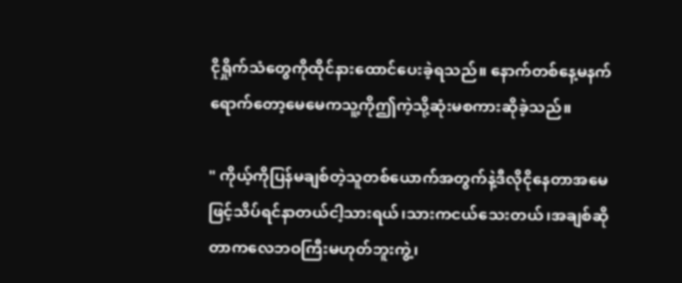ငိုရှိုက်သံတွေကိုထိုင်နားထောင်ပေးခဲ့ရသည်။ နောက်တစ်နေ့မနက်ရောက်တော့မေမေကသူ့ကိုဤကဲ့သို့ဆုံးမစကားဆိုခဲ့သည်။

" ကိုယ့်ကိုပြန်မချစ်တဲ့သူတစ်ယောက်အတွက်နဲ့ဒီလိုငိုနေတာအမေဖြင့်သိပ်ရင်နာတယ်ငါ့သားရယ်၊သားကငယ်သေးတယ်၊အချစ်ဆိုတာကလေဘဝကြီးမဟုတ်ဘူးကွဲ့၊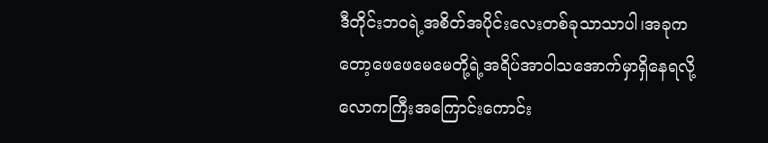ဒီတိုင်းဘဝရဲ့အစိတ်အပိုင်းလေးတစ်ခုသာသာပါ၊အခုကတော့ဖေဖေမေမေတို့ရဲ့အရိပ်အာဝါသအောက်မှာရှိနေရလို့လောကကြီးအကြောင်းကောင်း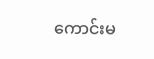ကောင်းမ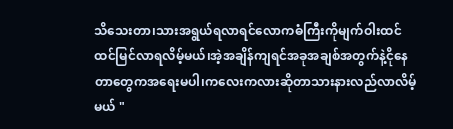သိသေးတာ၊သားအရွယ်ရလာရင်လောကဓံကြီးကိုမျက်ဝါးထင်ထင်မြင်လာရလိမ့်မယ်၊အဲ့အချိန်ကျရင်အခုအချစ်အတွက်နဲ့ငိုနေတာတွေကအရေးမပါ၊ကလေးကလားဆိုတာသားနားလည်လာလိမ့်မယ် "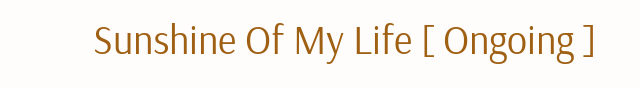Sunshine Of My Life [ Ongoing ]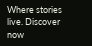Where stories live. Discover now